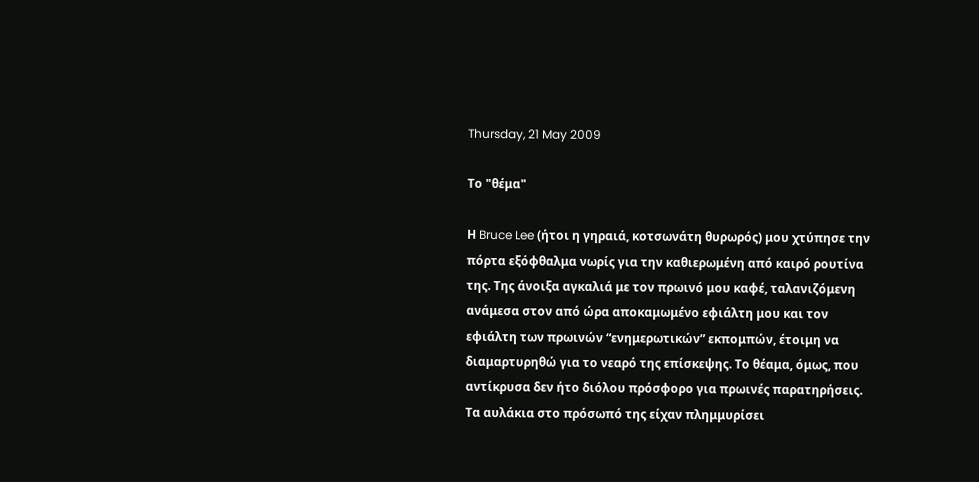Thursday, 21 May 2009

Το "θέμα"

Η Bruce Lee (ήτοι η γηραιά, κοτσωνάτη θυρωρός) μου χτύπησε την πόρτα εξόφθαλμα νωρίς για την καθιερωμένη από καιρό ρουτίνα της. Της άνοιξα αγκαλιά με τον πρωινό μου καφέ, ταλανιζόμενη ανάμεσα στον από ώρα αποκαμωμένο εφιάλτη μου και τον εφιάλτη των πρωινών “ενημερωτικών” εκπομπών, έτοιμη να διαμαρτυρηθώ για το νεαρό της επίσκεψης. Το θέαμα, όμως, που αντίκρυσα δεν ήτο διόλου πρόσφορο για πρωινές παρατηρήσεις. Τα αυλάκια στο πρόσωπό της είχαν πλημμυρίσει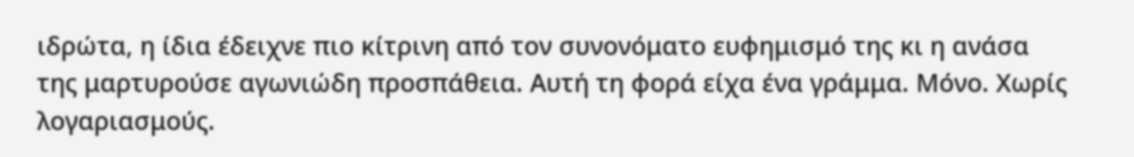ιδρώτα, η ίδια έδειχνε πιο κίτρινη από τον συνονόματο ευφημισμό της κι η ανάσα της μαρτυρούσε αγωνιώδη προσπάθεια. Αυτή τη φορά είχα ένα γράμμα. Μόνο. Χωρίς λογαριασμούς.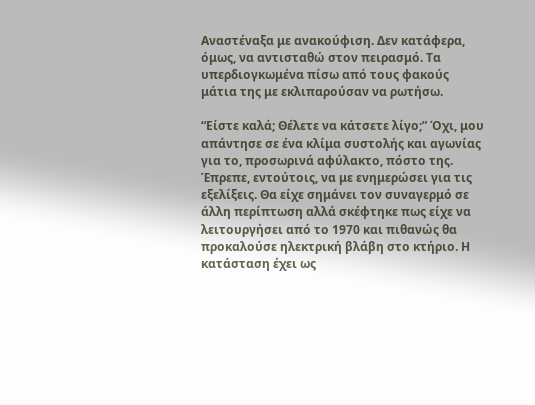Αναστέναξα με ανακούφιση. Δεν κατάφερα, όμως, να αντισταθώ στον πειρασμό. Τα υπερδιογκωμένα πίσω από τους φακούς μάτια της με εκλιπαρούσαν να ρωτήσω.

“Είστε καλά; Θέλετε να κάτσετε λίγο;” Όχι, μου απάντησε σε ένα κλίμα συστολής και αγωνίας για το, προσωρινά αφύλακτο, πόστο της. Έπρεπε, εντούτοις, να με ενημερώσει για τις εξελίξεις. Θα είχε σημάνει τον συναγερμό σε άλλη περίπτωση αλλά σκέφτηκε πως είχε να λειτουργήσει από το 1970 και πιθανώς θα προκαλούσε ηλεκτρική βλάβη στο κτήριο. Η κατάσταση έχει ως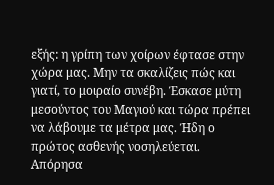εξής: η γρίπη των χοίρων έφτασε στην χώρα μας. Μην τα σκαλίζεις πώς και γιατί, το μοιραίο συνέβη. Έσκασε μύτη μεσούντος του Μαγιού και τώρα πρέπει να λάβουμε τα μέτρα μας. Ήδη ο πρώτος ασθενής νοσηλεύεται. Απόρησα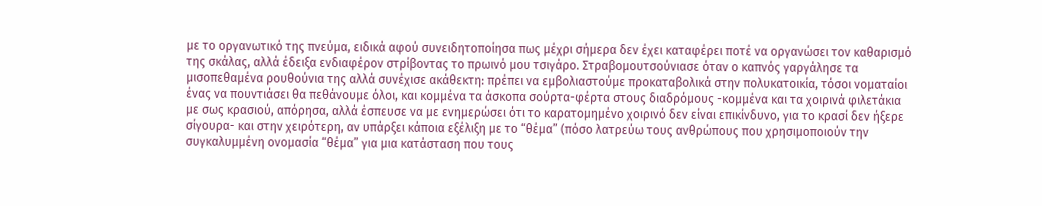με το οργανωτικό της πνεύμα, ειδικά αφού συνειδητοποίησα πως μέχρι σήμερα δεν έχει καταφέρει ποτέ να οργανώσει τον καθαρισμό της σκάλας, αλλά έδειξα ενδιαφέρον στρίβοντας το πρωινό μου τσιγάρο. Στραβομουτσούνιασε όταν ο καπνός γαργάλησε τα μισοπεθαμένα ρουθούνια της αλλά συνέχισε ακάθεκτη: πρέπει να εμβολιαστούμε προκαταβολικά στην πολυκατοικία, τόσοι νοματαίοι ένας να πουντιάσει θα πεθάνουμε όλοι, και κομμένα τα άσκοπα σούρτα-φέρτα στους διαδρόμους -κομμένα και τα χοιρινά φιλετάκια με σως κρασιού, απόρησα, αλλά έσπευσε να με ενημερώσει ότι το καρατομημένο χοιρινό δεν είναι επικίνδυνο, για το κρασί δεν ήξερε σίγουρα- και στην χειρότερη, αν υπάρξει κάποια εξέλιξη με το “θέμα” (πόσο λατρεύω τους ανθρώπους που χρησιμοποιούν την συγκαλυμμένη ονομασία “θέμα” για μια κατάσταση που τους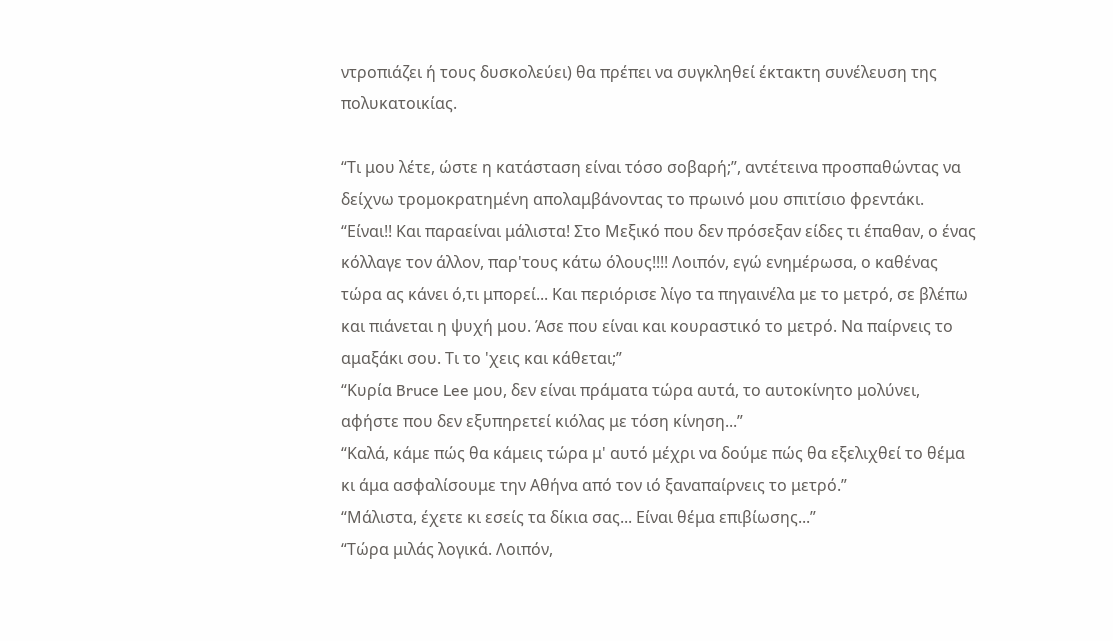ντροπιάζει ή τους δυσκολεύει) θα πρέπει να συγκληθεί έκτακτη συνέλευση της πολυκατοικίας.

“Τι μου λέτε, ώστε η κατάσταση είναι τόσο σοβαρή;”, αντέτεινα προσπαθώντας να δείχνω τρομοκρατημένη απολαμβάνοντας το πρωινό μου σπιτίσιο φρεντάκι.
“Είναι!! Και παραείναι μάλιστα! Στο Μεξικό που δεν πρόσεξαν είδες τι έπαθαν, ο ένας κόλλαγε τον άλλον, παρ'τους κάτω όλους!!!! Λοιπόν, εγώ ενημέρωσα, ο καθένας τώρα ας κάνει ό,τι μπορεί... Και περιόρισε λίγο τα πηγαινέλα με το μετρό, σε βλέπω και πιάνεται η ψυχή μου. Άσε που είναι και κουραστικό το μετρό. Να παίρνεις το αμαξάκι σου. Τι το 'χεις και κάθεται;”
“Κυρία Bruce Lee μου, δεν είναι πράματα τώρα αυτά, το αυτοκίνητο μολύνει, αφήστε που δεν εξυπηρετεί κιόλας με τόση κίνηση...”
“Καλά, κάμε πώς θα κάμεις τώρα μ' αυτό μέχρι να δούμε πώς θα εξελιχθεί το θέμα κι άμα ασφαλίσουμε την Αθήνα από τον ιό ξαναπαίρνεις το μετρό.”
“Μάλιστα, έχετε κι εσείς τα δίκια σας... Είναι θέμα επιβίωσης...”
“Τώρα μιλάς λογικά. Λοιπόν,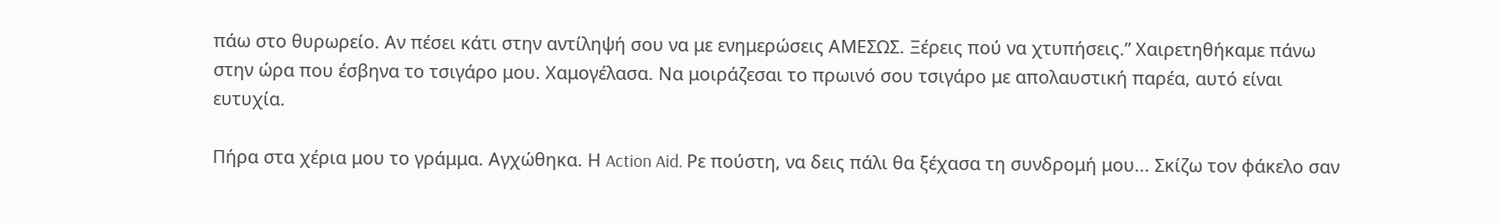πάω στο θυρωρείο. Αν πέσει κάτι στην αντίληψή σου να με ενημερώσεις ΑΜΕΣΩΣ. Ξέρεις πού να χτυπήσεις.” Χαιρετηθήκαμε πάνω στην ώρα που έσβηνα το τσιγάρο μου. Χαμογέλασα. Να μοιράζεσαι το πρωινό σου τσιγάρο με απολαυστική παρέα, αυτό είναι ευτυχία.

Πήρα στα χέρια μου το γράμμα. Αγχώθηκα. Η Action Aid. Ρε πούστη, να δεις πάλι θα ξέχασα τη συνδρομή μου... Σκίζω τον φάκελο σαν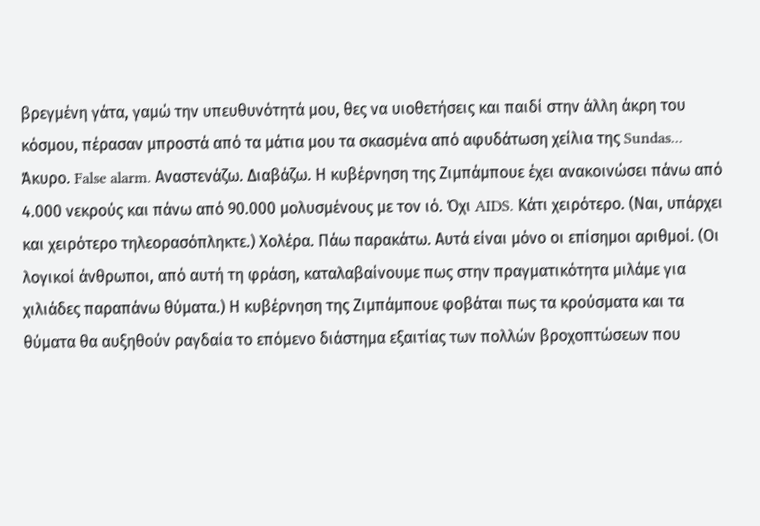βρεγμένη γάτα, γαμώ την υπευθυνότητά μου, θες να υιοθετήσεις και παιδί στην άλλη άκρη του κόσμου, πέρασαν μπροστά από τα μάτια μου τα σκασμένα από αφυδάτωση χείλια της Sundas... Άκυρο. False alarm. Αναστενάζω. Διαβάζω. Η κυβέρνηση της Ζιμπάμπουε έχει ανακοινώσει πάνω από 4.000 νεκρούς και πάνω από 90.000 μολυσμένους με τον ιό. Όχι AIDS. Κάτι χειρότερο. (Ναι, υπάρχει και χειρότερο τηλεορασόπληκτε.) Χολέρα. Πάω παρακάτω. Αυτά είναι μόνο οι επίσημοι αριθμοί. (Οι λογικοί άνθρωποι, από αυτή τη φράση, καταλαβαίνουμε πως στην πραγματικότητα μιλάμε για χιλιάδες παραπάνω θύματα.) Η κυβέρνηση της Ζιμπάμπουε φοβάται πως τα κρούσματα και τα θύματα θα αυξηθούν ραγδαία το επόμενο διάστημα εξαιτίας των πολλών βροχοπτώσεων που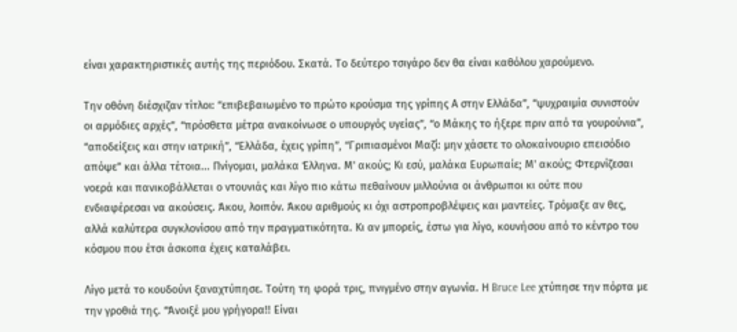είναι χαρακτηριστικές αυτής της περιόδου. Σκατά. Το δεύτερο τσιγάρο δεν θα είναι καθόλου χαρούμενο.

Την οθόνη διέσχιζαν τίτλοι: “επιβεβαιωμένο το πρώτο κρούσμα της γρίπης Α στην Ελλάδα”, “ψυχραιμία συνιστούν οι αρμόδιες αρχές”, “πρόσθετα μέτρα ανακοίνωσε ο υπουργός υγείας”, “ο Μάκης το ήξερε πριν από τα γουρούνια”, “αποδείξεις και στην ιατρική”, “Ελλάδα, έχεις γρίπη”, “Γριπιασμένοι Μαζί: μην χάσετε το ολοκαίνουριο επεισόδιο απόψε” και άλλα τέτοια... Πνίγομαι, μαλάκα Έλληνα. Μ' ακούς; Κι εσύ, μαλάκα Ευρωπαίε; Μ' ακούς; Φτερνίζεσαι νοερά και πανικοβάλλεται ο ντουνιάς και λίγο πιο κάτω πεθαίνουν μιλλούνια οι άνθρωποι κι ούτε που ενδιαφέρεσαι να ακούσεις. Άκου, λοιπόν. Άκου αριθμούς κι όχι αστροπροβλέψεις και μαντείες. Τρόμαξε αν θες, αλλά καλύτερα συγκλονίσου από την πραγματικότητα. Κι αν μπορείς, έστω για λίγο, κουνήσου από το κέντρο του κόσμου που έτσι άσκοπα έχεις καταλάβει.

Λίγο μετά το κουδούνι ξαναχτύπησε. Τούτη τη φορά τρις, πνιγμένο στην αγωνία. Η Bruce Lee χτύπησε την πόρτα με την γροθιά της. “Άνοιξέ μου γρήγορα!! Είναι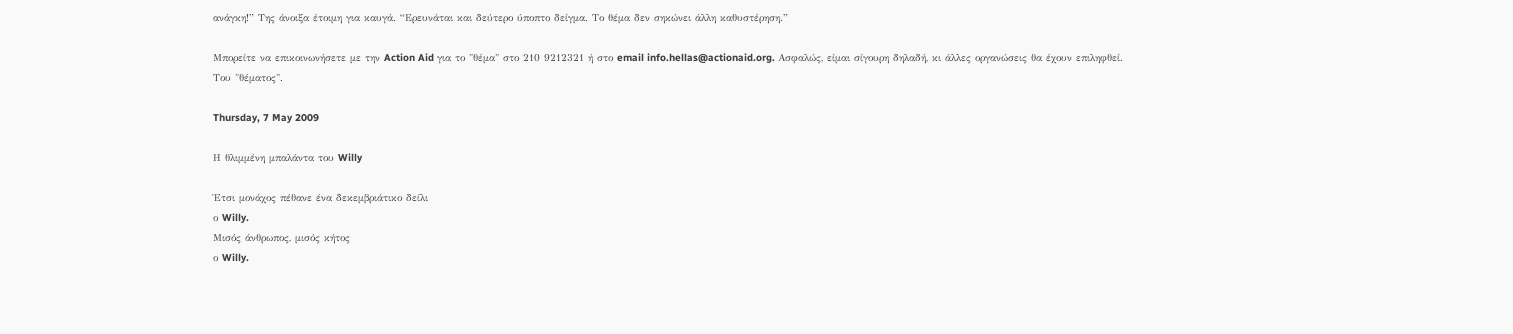ανάγκη!” Της άνοιξα έτοιμη για καυγά. “Ερευνάται και δεύτερο ύποπτο δείγμα. Το θέμα δεν σηκώνει άλλη καθυστέρηση.”

Μπορείτε να επικοινωνήσετε με την Action Aid για το "θέμα" στο 210 9212321 ή στο email info.hellas@actionaid.org. Ασφαλώς, είμαι σίγουρη δηλαδή, κι άλλες οργανώσεις θα έχουν επιληφθεί. Του "θέματος".

Thursday, 7 May 2009

Η θλιμμένη μπαλάντα του Willy

Έτσι μονάχος πέθανε ένα δεκεμβριάτικο δείλι
ο Willy.
Μισός άνθρωπος, μισός κήτος
ο Willy.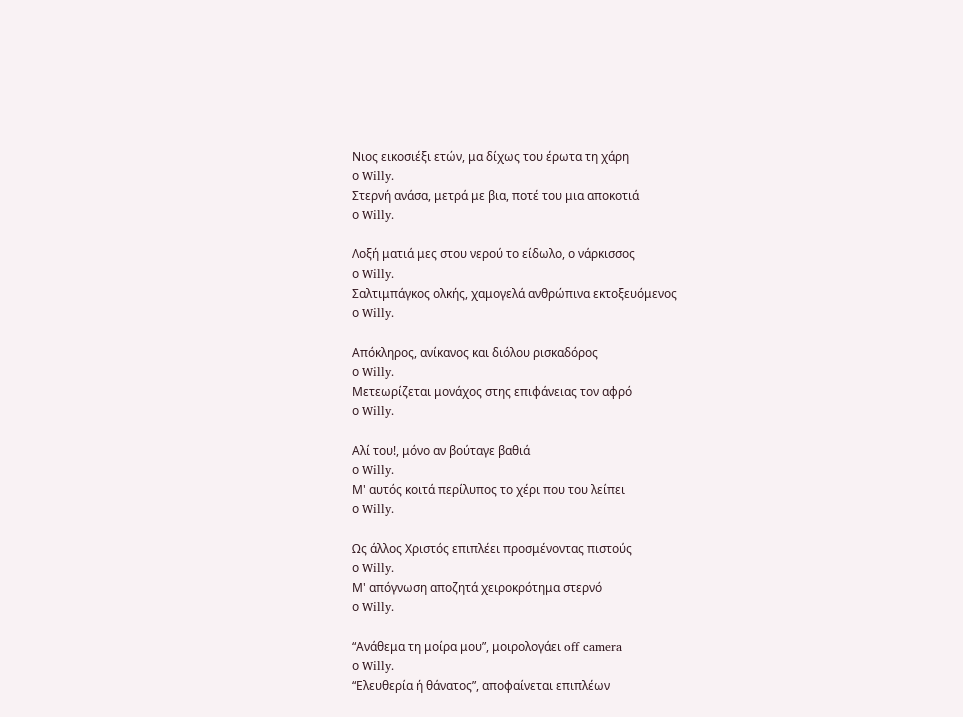Νιος εικοσιέξι ετών, μα δίχως του έρωτα τη χάρη
ο Willy.
Στερνή ανάσα, μετρά με βια, ποτέ του μια αποκοτιά
ο Willy.

Λοξή ματιά μες στου νερού το είδωλο, ο νάρκισσος
ο Willy.
Σαλτιμπάγκος ολκής, χαμογελά ανθρώπινα εκτοξευόμενος
ο Willy.

Απόκληρος, ανίκανος και διόλου ρισκαδόρος
ο Willy.
Μετεωρίζεται μονάχος στης επιφάνειας τον αφρό
ο Willy.

Αλί του!, μόνο αν βούταγε βαθιά
ο Willy.
Μ' αυτός κοιτά περίλυπος το χέρι που του λείπει
ο Willy.

Ως άλλος Χριστός επιπλέει προσμένοντας πιστούς
ο Willy.
Μ' απόγνωση αποζητά χειροκρότημα στερνό
ο Willy.

“Ανάθεμα τη μοίρα μου”, μοιρολογάει off camera
ο Willy.
“Ελευθερία ή θάνατος”, αποφαίνεται επιπλέων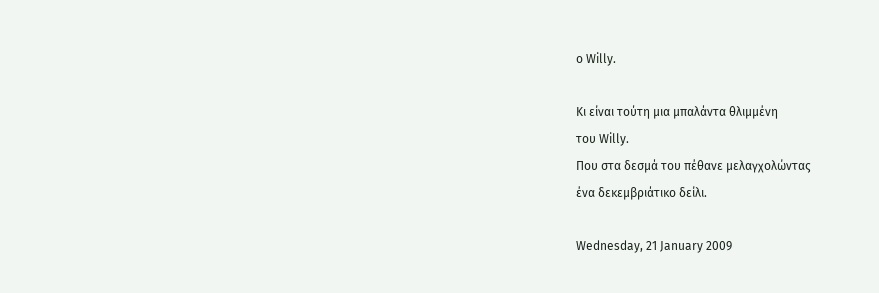ο Willy.

Κι είναι τούτη μια μπαλάντα θλιμμένη
του Willy.
Που στα δεσμά του πέθανε μελαγχολώντας
ένα δεκεμβριάτικο δείλι.

Wednesday, 21 January 2009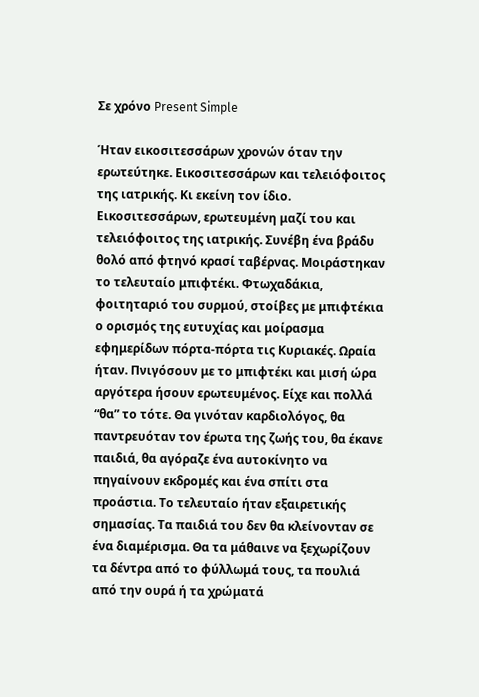Σε χρόνο Present Simple

Ήταν εικοσιτεσσάρων χρονών όταν την ερωτεύτηκε. Εικοσιτεσσάρων και τελειόφοιτος της ιατρικής. Κι εκείνη τον ίδιο. Εικοσιτεσσάρων, ερωτευμένη μαζί του και τελειόφοιτος της ιατρικής. Συνέβη ένα βράδυ θολό από φτηνό κρασί ταβέρνας. Μοιράστηκαν το τελευταίο μπιφτέκι. Φτωχαδάκια, φοιτηταριό του συρμού, στοίβες με μπιφτέκια ο ορισμός της ευτυχίας και μοίρασμα εφημερίδων πόρτα-πόρτα τις Κυριακές. Ωραία ήταν. Πνιγόσουν με το μπιφτέκι και μισή ώρα αργότερα ήσουν ερωτευμένος. Είχε και πολλά “θα” το τότε. Θα γινόταν καρδιολόγος, θα παντρευόταν τον έρωτα της ζωής του, θα έκανε παιδιά, θα αγόραζε ένα αυτοκίνητο να πηγαίνουν εκδρομές και ένα σπίτι στα προάστια. Το τελευταίο ήταν εξαιρετικής σημασίας. Τα παιδιά του δεν θα κλείνονταν σε ένα διαμέρισμα. Θα τα μάθαινε να ξεχωρίζουν τα δέντρα από το φύλλωμά τους, τα πουλιά από την ουρά ή τα χρώματά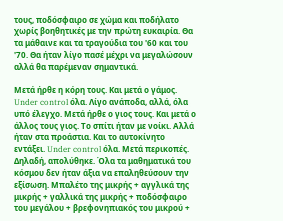τους, ποδόσφαιρο σε χώμα και ποδήλατο χωρίς βοηθητικές με την πρώτη ευκαιρία. Θα τα μάθαινε και τα τραγούδια του '60 και του '70. Θα ήταν λίγο πασέ μέχρι να μεγαλώσουν αλλά θα παρέμεναν σημαντικά.

Μετά ήρθε η κόρη τους. Και μετά ο γάμος. Under control όλα. Λίγο ανάποδα, αλλά, όλα υπό έλεγχο. Μετά ήρθε ο γιος τους. Και μετά ο άλλος τους γιος. Το σπίτι ήταν με νοίκι. Αλλά ήταν στα προάστια. Και το αυτοκίνητο εντάξει. Under control όλα. Μετά περικοπές. Δηλαδή, απολύθηκε. Όλα τα μαθηματικά του κόσμου δεν ήταν άξια να επαληθεύσουν την εξίσωση. Μπαλέτο της μικρής + αγγλικά της μικρής + γαλλικά της μικρής + ποδόσφαιρο του μεγάλου + βρεφονηπιακός του μικρού +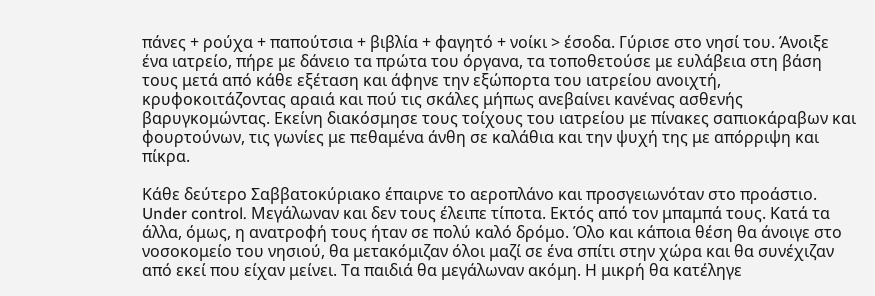πάνες + ρούχα + παπούτσια + βιβλία + φαγητό + νοίκι > έσοδα. Γύρισε στο νησί του. Άνοιξε ένα ιατρείο, πήρε με δάνειο τα πρώτα του όργανα, τα τοποθετούσε με ευλάβεια στη βάση τους μετά από κάθε εξέταση και άφηνε την εξώπορτα του ιατρείου ανοιχτή, κρυφοκοιτάζοντας αραιά και πού τις σκάλες μήπως ανεβαίνει κανένας ασθενής βαρυγκομώντας. Εκείνη διακόσμησε τους τοίχους του ιατρείου με πίνακες σαπιοκάραβων και φουρτούνων, τις γωνίες με πεθαμένα άνθη σε καλάθια και την ψυχή της με απόρριψη και πίκρα.

Κάθε δεύτερο Σαββατοκύριακο έπαιρνε το αεροπλάνο και προσγειωνόταν στο προάστιο. Under control. Μεγάλωναν και δεν τους έλειπε τίποτα. Εκτός από τον μπαμπά τους. Κατά τα άλλα, όμως, η ανατροφή τους ήταν σε πολύ καλό δρόμο. Όλο και κάποια θέση θα άνοιγε στο νοσοκομείο του νησιού, θα μετακόμιζαν όλοι μαζί σε ένα σπίτι στην χώρα και θα συνέχιζαν από εκεί που είχαν μείνει. Τα παιδιά θα μεγάλωναν ακόμη. Η μικρή θα κατέληγε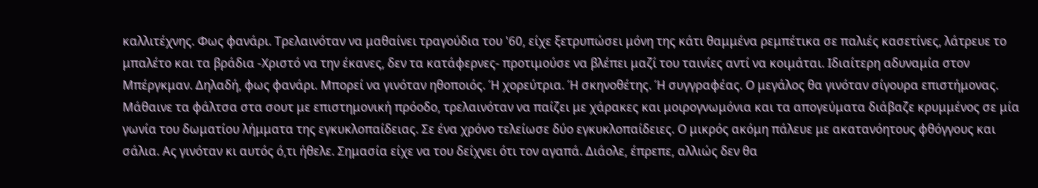καλλιτέχνης. Φως φανάρι. Τρελαινόταν να μαθαίνει τραγούδια του '60, είχε ξετρυπώσει μόνη της κάτι θαμμένα ρεμπέτικα σε παλιές κασετίνες, λάτρευε το μπαλέτο και τα βράδια -Χριστό να την έκανες, δεν τα κατάφερνες- προτιμούσε να βλέπει μαζί του ταινίες αντί να κοιμάται. Ιδιαίτερη αδυναμία στον Μπέργκμαν. Δηλαδή, φως φανάρι. Μπορεί να γινόταν ηθοποιός. Ή χορεύτρια. Ή σκηνοθέτης. Ή συγγραφέας. Ο μεγάλος θα γινόταν σίγουρα επιστήμονας. Μάθαινε τα φάλτσα στα σουτ με επιστημονική πρόοδο, τρελαινόταν να παίζει με χάρακες και μοιρογνωμόνια και τα απογεύματα διάβαζε κρυμμένος σε μία γωνία του δωματίου λήμματα της εγκυκλοπαίδειας. Σε ένα χρόνο τελείωσε δύο εγκυκλοπαίδειες. Ο μικρός ακόμη πάλευε με ακατανόητους φθόγγους και σάλια. Ας γινόταν κι αυτός ό,τι ήθελε. Σημασία είχε να του δείχνει ότι τον αγαπά. Διάολε, έπρεπε, αλλιώς δεν θα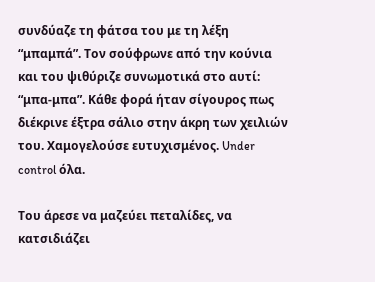συνδύαζε τη φάτσα του με τη λέξη “μπαμπά”. Τον σούφρωνε από την κούνια και του ψιθύριζε συνωμοτικά στο αυτί: “μπα-μπα”. Κάθε φορά ήταν σίγουρος πως διέκρινε έξτρα σάλιο στην άκρη των χειλιών του. Χαμογελούσε ευτυχισμένος. Under control όλα.

Του άρεσε να μαζεύει πεταλίδες, να κατσιδιάζει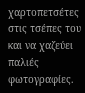χαρτοπετσέτες στις τσέπες του και να χαζεύει παλιές φωτογραφίες.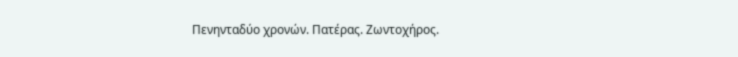Πενηνταδύο χρονών. Πατέρας. Ζωντοχήρος.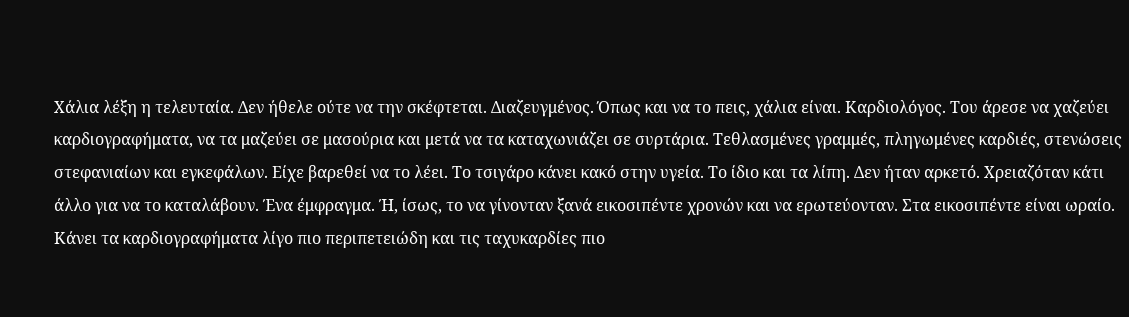Χάλια λέξη η τελευταία. Δεν ήθελε ούτε να την σκέφτεται. Διαζευγμένος. Όπως και να το πεις, χάλια είναι. Καρδιολόγος. Του άρεσε να χαζεύει καρδιογραφήματα, να τα μαζεύει σε μασούρια και μετά να τα καταχωνιάζει σε συρτάρια. Τεθλασμένες γραμμές, πληγωμένες καρδιές, στενώσεις στεφανιαίων και εγκεφάλων. Είχε βαρεθεί να το λέει. Το τσιγάρο κάνει κακό στην υγεία. Το ίδιο και τα λίπη. Δεν ήταν αρκετό. Χρειαζόταν κάτι άλλο για να το καταλάβουν. Ένα έμφραγμα. Ή, ίσως, το να γίνονταν ξανά εικοσιπέντε χρονών και να ερωτεύονταν. Στα εικοσιπέντε είναι ωραίο. Κάνει τα καρδιογραφήματα λίγο πιο περιπετειώδη και τις ταχυκαρδίες πιο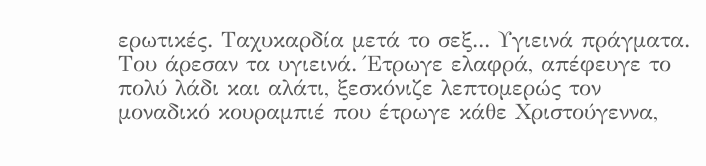ερωτικές. Ταχυκαρδία μετά το σεξ... Υγιεινά πράγματα. Του άρεσαν τα υγιεινά. Έτρωγε ελαφρά, απέφευγε το πολύ λάδι και αλάτι, ξεσκόνιζε λεπτομερώς τον μοναδικό κουραμπιέ που έτρωγε κάθε Χριστούγεννα,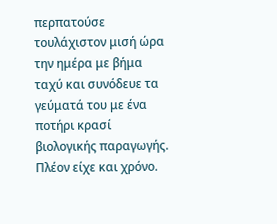περπατούσε τουλάχιστον μισή ώρα την ημέρα με βήμα ταχύ και συνόδευε τα γεύματά του με ένα ποτήρι κρασί βιολογικής παραγωγής. Πλέον είχε και χρόνο.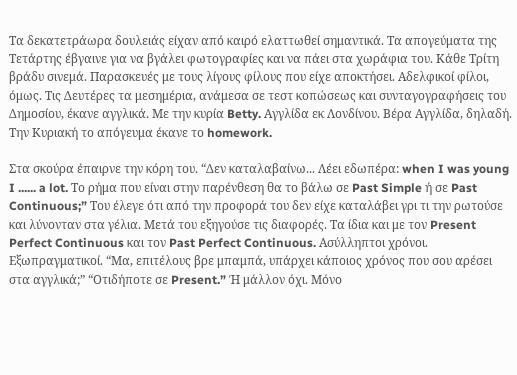Τα δεκατετράωρα δουλειάς είχαν από καιρό ελαττωθεί σημαντικά. Τα απογεύματα της Τετάρτης έβγαινε για να βγάλει φωτογραφίες και να πάει στα χωράφια του. Κάθε Τρίτη βράδυ σινεμά. Παρασκευές με τους λίγους φίλους που είχε αποκτήσει. Αδελφικοί φίλοι, όμως. Τις Δευτέρες τα μεσημέρια, ανάμεσα σε τεστ κοπώσεως και συνταγογραφήσεις του Δημοσίου, έκανε αγγλικά. Με την κυρία Betty. Αγγλίδα εκ Λονδίνου. Βέρα Αγγλίδα, δηλαδή. Την Κυριακή το απόγευμα έκανε το homework.

Στα σκούρα έπαιρνε την κόρη του. “Δεν καταλαβαίνω... Λέει εδωπέρα: when I was young I ...... a lot. Το ρήμα που είναι στην παρένθεση θα το βάλω σε Past Simple ή σε Past Continuous;” Του έλεγε ότι από την προφορά του δεν είχε καταλάβει γρι τι την ρωτούσε και λύνονταν στα γέλια. Μετά του εξηγούσε τις διαφορές. Τα ίδια και με τον Present Perfect Continuous και τον Past Perfect Continuous. Ασύλληπτοι χρόνοι. Εξωπραγματικοί. “Μα, επιτέλους βρε μπαμπά, υπάρχει κάποιος χρόνος που σου αρέσει στα αγγλικά;” “Οτιδήποτε σε Present.” Ή μάλλον όχι. Μόνο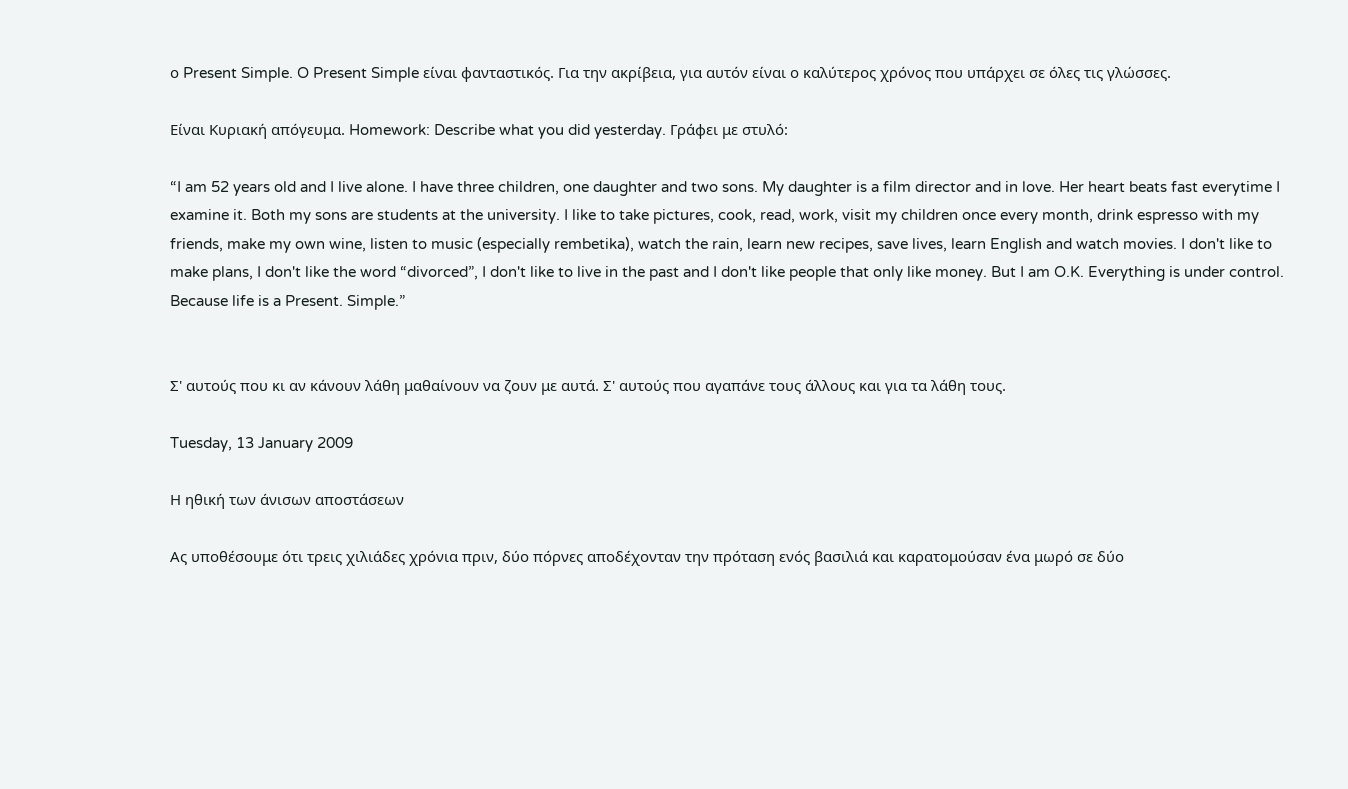ο Present Simple. O Present Simple είναι φανταστικός. Για την ακρίβεια, για αυτόν είναι ο καλύτερος χρόνος που υπάρχει σε όλες τις γλώσσες.

Είναι Κυριακή απόγευμα. Homework: Describe what you did yesterday. Γράφει με στυλό:

“I am 52 years old and I live alone. I have three children, one daughter and two sons. My daughter is a film director and in love. Her heart beats fast everytime I examine it. Both my sons are students at the university. I like to take pictures, cook, read, work, visit my children once every month, drink espresso with my friends, make my own wine, listen to music (especially rembetika), watch the rain, learn new recipes, save lives, learn English and watch movies. I don't like to make plans, I don't like the word “divorced”, I don't like to live in the past and I don't like people that only like money. But I am O.K. Everything is under control. Because life is a Present. Simple.”


Σ' αυτούς που κι αν κάνουν λάθη μαθαίνουν να ζουν με αυτά. Σ' αυτούς που αγαπάνε τους άλλους και για τα λάθη τους.

Tuesday, 13 January 2009

Η ηθική των άνισων αποστάσεων

Ας υποθέσουμε ότι τρεις χιλιάδες χρόνια πριν, δύο πόρνες αποδέχονταν την πρόταση ενός βασιλιά και καρατομούσαν ένα μωρό σε δύο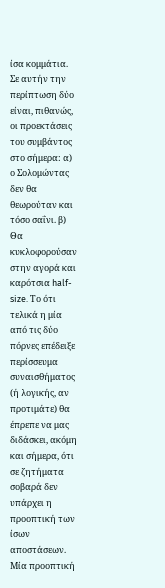ίσα κομμάτια. Σε αυτήν την περίπτωση δύο είναι, πιθανώς, οι προεκτάσεις του συμβάντος στο σήμερα: α) ο Σολομώντας δεν θα θεωρούταν και τόσο σαΐνι. β) Θα κυκλοφορούσαν στην αγορά και καρότσια half-size. Το ότι τελικά η μία από τις δύο πόρνες επέδειξε περίσσευμα συναισθήματος (ή λογικής, αν προτιμάτε) θα έπρεπε να μας διδάσκει, ακόμη και σήμερα, ότι σε ζητήματα σοβαρά δεν υπάρχει η προοπτική των ίσων αποστάσεων. Μία προοπτική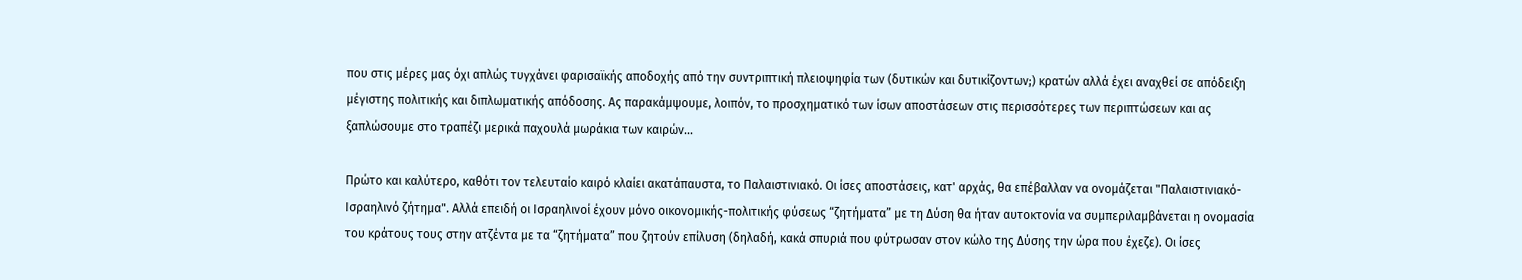που στις μέρες μας όχι απλώς τυγχάνει φαρισαϊκής αποδοχής από την συντριπτική πλειοψηφία των (δυτικών και δυτικίζοντων;) κρατών αλλά έχει αναχθεί σε απόδειξη μέγιστης πολιτικής και διπλωματικής απόδοσης. Ας παρακάμψουμε, λοιπόν, το προσχηματικό των ίσων αποστάσεων στις περισσότερες των περιπτώσεων και ας ξαπλώσουμε στο τραπέζι μερικά παχουλά μωράκια των καιρών...

Πρώτο και καλύτερο, καθότι τον τελευταίο καιρό κλαίει ακατάπαυστα, το Παλαιστινιακό. Οι ίσες αποστάσεις, κατ' αρχάς, θα επέβαλλαν να ονομάζεται "Παλαιστινιακό-Ισραηλινό ζήτημα". Αλλά επειδή οι Ισραηλινοί έχουν μόνο οικονομικής-πολιτικής φύσεως “ζητήματα” με τη Δύση θα ήταν αυτοκτονία να συμπεριλαμβάνεται η ονομασία του κράτους τους στην ατζέντα με τα “ζητήματα” που ζητούν επίλυση (δηλαδή, κακά σπυριά που φύτρωσαν στον κώλο της Δύσης την ώρα που έχεζε). Οι ίσες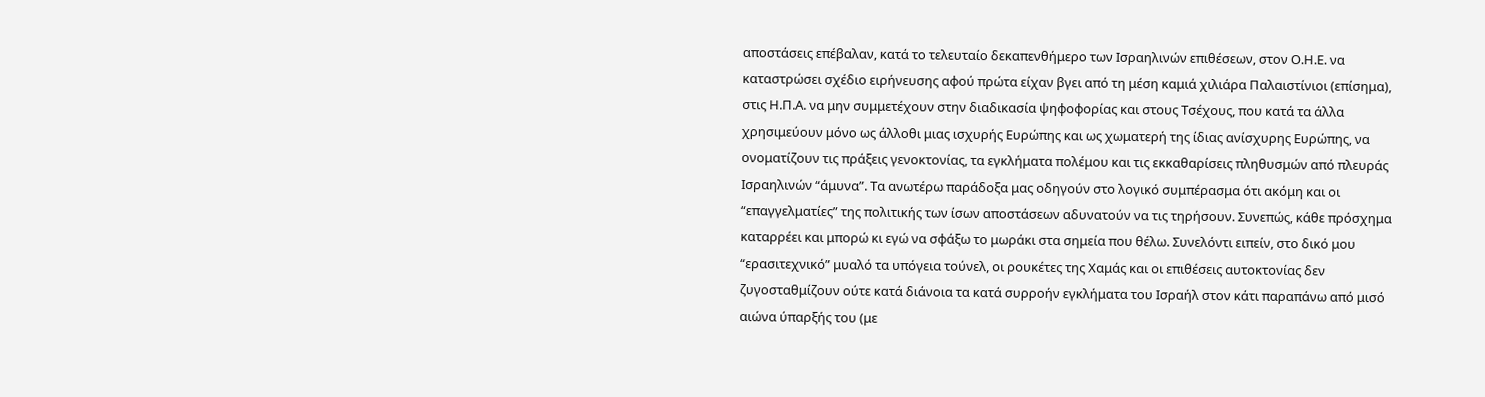αποστάσεις επέβαλαν, κατά το τελευταίο δεκαπενθήμερο των Ισραηλινών επιθέσεων, στον Ο.Η.Ε. να καταστρώσει σχέδιο ειρήνευσης αφού πρώτα είχαν βγει από τη μέση καμιά χιλιάρα Παλαιστίνιοι (επίσημα), στις Η.Π.Α. να μην συμμετέχουν στην διαδικασία ψηφοφορίας και στους Τσέχους, που κατά τα άλλα χρησιμεύουν μόνο ως άλλοθι μιας ισχυρής Ευρώπης και ως χωματερή της ίδιας ανίσχυρης Ευρώπης, να ονοματίζουν τις πράξεις γενοκτονίας, τα εγκλήματα πολέμου και τις εκκαθαρίσεις πληθυσμών από πλευράς Ισραηλινών “άμυνα”. Τα ανωτέρω παράδοξα μας οδηγούν στο λογικό συμπέρασμα ότι ακόμη και οι “επαγγελματίες” της πολιτικής των ίσων αποστάσεων αδυνατούν να τις τηρήσουν. Συνεπώς, κάθε πρόσχημα καταρρέει και μπορώ κι εγώ να σφάξω το μωράκι στα σημεία που θέλω. Συνελόντι ειπείν, στο δικό μου “ερασιτεχνικό” μυαλό τα υπόγεια τούνελ, οι ρουκέτες της Χαμάς και οι επιθέσεις αυτοκτονίας δεν ζυγοσταθμίζουν ούτε κατά διάνοια τα κατά συρροήν εγκλήματα του Ισραήλ στον κάτι παραπάνω από μισό αιώνα ύπαρξής του (με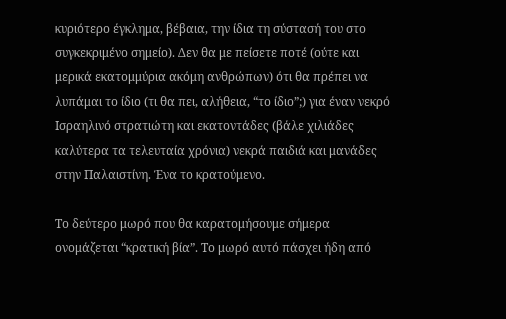κυριότερο έγκλημα, βέβαια, την ίδια τη σύστασή του στο συγκεκριμένο σημείο). Δεν θα με πείσετε ποτέ (ούτε και μερικά εκατομμύρια ακόμη ανθρώπων) ότι θα πρέπει να λυπάμαι το ίδιο (τι θα πει, αλήθεια, “το ίδιο”;) για έναν νεκρό Ισραηλινό στρατιώτη και εκατοντάδες (βάλε χιλιάδες καλύτερα τα τελευταία χρόνια) νεκρά παιδιά και μανάδες στην Παλαιστίνη. Ένα το κρατούμενο.

Το δεύτερο μωρό που θα καρατομήσουμε σήμερα ονομάζεται “κρατική βία”. Το μωρό αυτό πάσχει ήδη από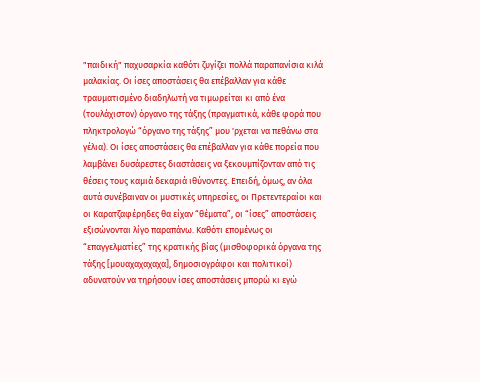"παιδική" παχυσαρκία καθότι ζυγίζει πολλά παραπανίσια κιλά μαλακίας. Οι ίσες αποστάσεις θα επέβαλλαν για κάθε τραυματισμένο διαδηλωτή να τιμωρείται κι από ένα (τουλάχιστον) όργανο της τάξης (πραγματικά, κάθε φορά που πληκτρολογώ “όργανο της τάξης” μου 'ρχεται να πεθάνω στα γέλια). Οι ίσες αποστάσεις θα επέβαλλαν για κάθε πορεία που λαμβάνει δυσάρεστες διαστάσεις να ξεκουμπίζονταν από τις θέσεις τους καμιά δεκαριά ιθύνοντες. Επειδή, όμως, αν όλα αυτά συνέβαιναν οι μυστικές υπηρεσίες, οι Πρετεντεραίοι και οι Καρατζαφέρηδες θα είχαν “θέματα”, οι “ίσες” αποστάσεις εξισώνονται λίγο παραπάνω. Καθότι επομένως οι “επαγγελματίες” της κρατικής βίας (μισθοφορικά όργανα της τάξης [μουαχαχαχαχα], δημοσιογράφοι και πολιτικοί) αδυνατούν να τηρήσουν ίσες αποστάσεις μπορώ κι εγώ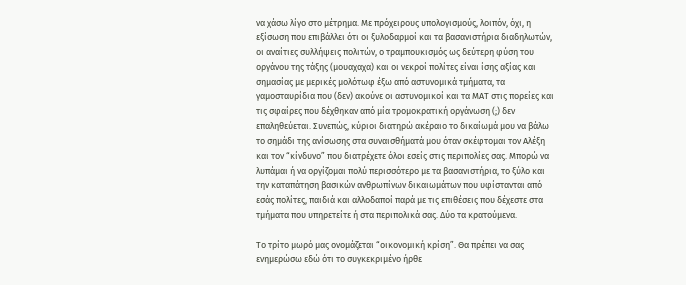να χάσω λίγο στο μέτρημα. Με πρόχειρους υπολογισμούς, λοιπόν, όχι, η εξίσωση που επιβάλλει ότι οι ξυλοδαρμοί και τα βασανιστήρια διαδηλωτών, οι αναίτιες συλλήψεις πολιτών, ο τραμπουκισμός ως δεύτερη φύση του οργάνου της τάξης (μουαχαχα) και οι νεκροί πολίτες είναι ίσης αξίας και σημασίας με μερικές μολότωφ έξω από αστυνομικά τμήματα, τα γαμοσταυρίδια που (δεν) ακούνε οι αστυνομικοί και τα ΜΑΤ στις πορείες και τις σφαίρες που δέχθηκαν από μία τρομοκρατική οργάνωση (;) δεν επαληθεύεται. Συνεπώς, κύριοι διατηρώ ακέραιο το δικαίωμά μου να βάλω το σημάδι της ανίσωσης στα συναισθήματά μου όταν σκέφτομαι τον Αλέξη και τον “κίνδυνο” που διατρέχετε όλοι εσείς στις περιπολίες σας. Μπορώ να λυπάμαι ή να οργίζομαι πολύ περισσότερο με τα βασανιστήρια, το ξύλο και την καταπάτηση βασικών ανθρωπίνων δικαιωμάτων που υφίστανται από εσάς πολίτες, παιδιά και αλλοδαποί παρά με τις επιθέσεις που δέχεστε στα τμήματα που υπηρετείτε ή στα περιπολικά σας. Δύο τα κρατούμενα.

Το τρίτο μωρό μας ονομάζεται “οικονομική κρίση”. Θα πρέπει να σας ενημερώσω εδώ ότι το συγκεκριμένο ήρθε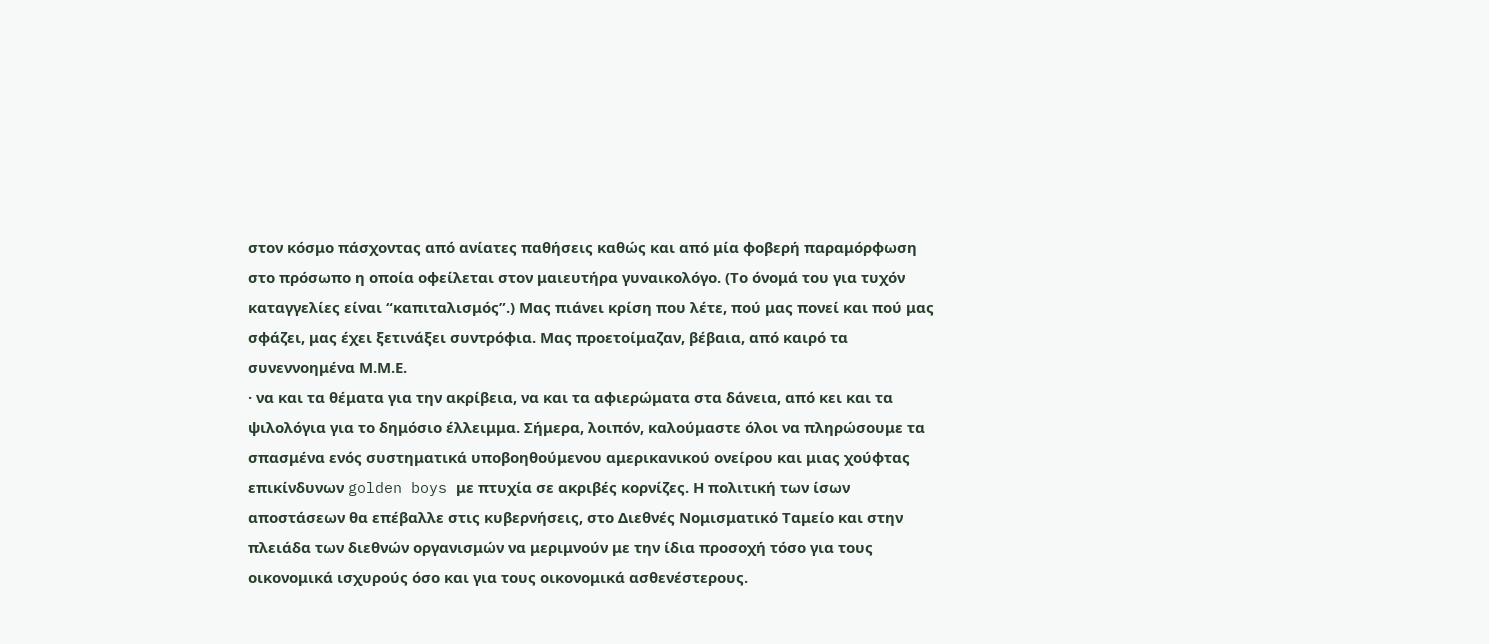στον κόσμο πάσχοντας από ανίατες παθήσεις καθώς και από μία φοβερή παραμόρφωση στο πρόσωπο η οποία οφείλεται στον μαιευτήρα γυναικολόγο. (Το όνομά του για τυχόν καταγγελίες είναι “καπιταλισμός”.) Μας πιάνει κρίση που λέτε, πού μας πονεί και πού μας σφάζει, μας έχει ξετινάξει συντρόφια. Μας προετοίμαζαν, βέβαια, από καιρό τα συνεννοημένα Μ.Μ.Ε.
· να και τα θέματα για την ακρίβεια, να και τα αφιερώματα στα δάνεια, από κει και τα ψιλολόγια για το δημόσιο έλλειμμα. Σήμερα, λοιπόν, καλούμαστε όλοι να πληρώσουμε τα σπασμένα ενός συστηματικά υποβοηθούμενου αμερικανικού ονείρου και μιας χούφτας επικίνδυνων golden boys με πτυχία σε ακριβές κορνίζες. Η πολιτική των ίσων αποστάσεων θα επέβαλλε στις κυβερνήσεις, στο Διεθνές Νομισματικό Ταμείο και στην πλειάδα των διεθνών οργανισμών να μεριμνούν με την ίδια προσοχή τόσο για τους οικονομικά ισχυρούς όσο και για τους οικονομικά ασθενέστερους.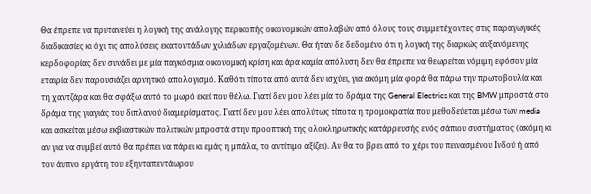Θα έπρεπε να πρυτανεύει η λογική της ανάλογης περικοπής οικονομικών απολαβών από όλους τους συμμετέχοντες στις παραγωγικές διαδικασίες κι όχι τις απολύσεις εκατοντάδων χιλιάδων εργαζομένων. Θα ήταν δε δεδομένο ότι η λογική της διαρκώς αυξανόμενης κερδοφορίας δεν συνάδει με μία παγκόσμια οικονομική κρίση και άρα καμία απόλυση δεν θα έπρεπε να θεωρείται νόμιμη εφόσον μία εταιρία δεν παρουσιάζει αρνητικό απολογισμό. Καθότι τίποτα από αυτά δεν ισχύει, για ακόμη μία φορά θα πάρω την πρωτοβουλία και τη χαντζάρα και θα σφάξω αυτό το μωρό εκεί που θέλω. Γιατί δεν μου λέει μία το δράμα της General Electrics και της BMW μπροστά στο δράμα της γιαγιάς του διπλανού διαμερίσματος. Γιατί δεν μου λέει απολύτως τίποτα η τρομοκρατία που μεθοδεύεται μέσω των media και ασκείται μέσω εκβιαστικών πολιτικών μπροστά στην προοπτική της ολοκληρωτικής κατάρρευσής ενός σάπιου συστήματος (ακόμη κι αν για να συμβεί αυτό θα πρέπει να πάρει κι εμάς η μπάλα, το αντίτιμο αξίζει). Αν θα το βρει από το χέρι του πεινασμένου Ινδού ή από τον άυπνο εργάτη του εξηνταπεντάωρου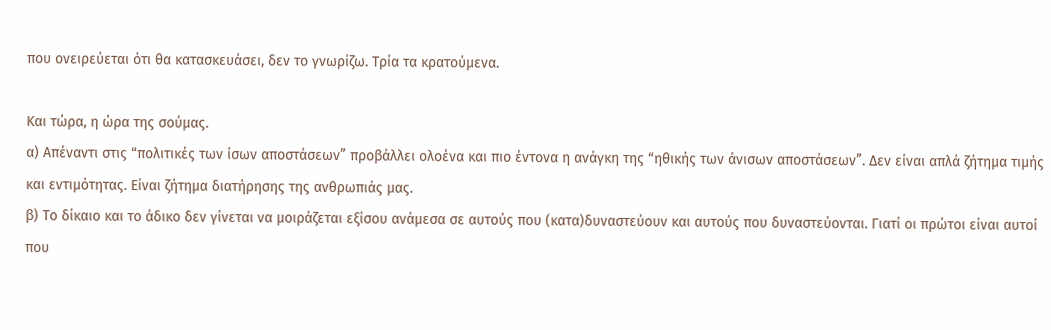που ονειρεύεται ότι θα κατασκευάσει, δεν το γνωρίζω. Τρία τα κρατούμενα.

Και τώρα, η ώρα της σούμας.
α) Απέναντι στις “πολιτικές των ίσων αποστάσεων” προβάλλει ολοένα και πιο έντονα η ανάγκη της “ηθικής των άνισων αποστάσεων”. Δεν είναι απλά ζήτημα τιμής και εντιμότητας. Είναι ζήτημα διατήρησης της ανθρωπιάς μας.
β) Το δίκαιο και το άδικο δεν γίνεται να μοιράζεται εξίσου ανάμεσα σε αυτούς που (κατα)δυναστεύουν και αυτούς που δυναστεύονται. Γιατί οι πρώτοι είναι αυτοί που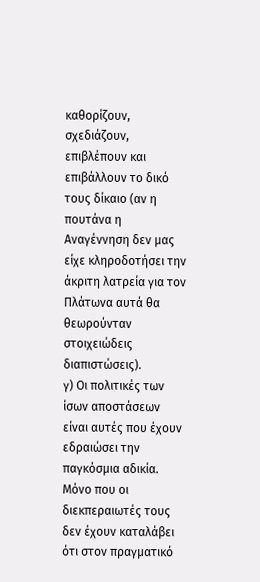καθορίζουν, σχεδιάζουν, επιβλέπουν και επιβάλλουν το δικό τους δίκαιο (αν η πουτάνα η Αναγέννηση δεν μας είχε κληροδοτήσει την άκριτη λατρεία για τον Πλάτωνα αυτά θα θεωρούνταν στοιχειώδεις διαπιστώσεις).
γ) Οι πολιτικές των ίσων αποστάσεων είναι αυτές που έχουν εδραιώσει την παγκόσμια αδικία. Μόνο που οι διεκπεραιωτές τους δεν έχουν καταλάβει ότι στον πραγματικό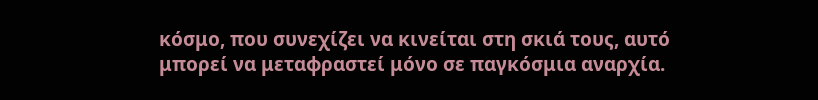κόσμο, που συνεχίζει να κινείται στη σκιά τους, αυτό μπορεί να μεταφραστεί μόνο σε παγκόσμια αναρχία.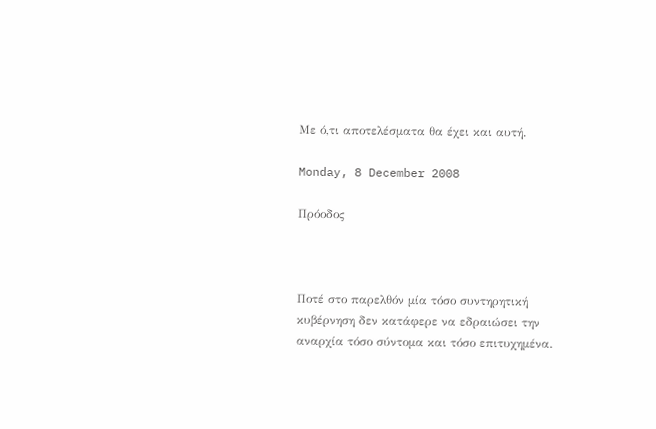Με ό,τι αποτελέσματα θα έχει και αυτή.

Monday, 8 December 2008

Πρόοδος



Ποτέ στο παρελθόν μία τόσο συντηρητική κυβέρνηση δεν κατάφερε να εδραιώσει την αναρχία τόσο σύντομα και τόσο επιτυχημένα.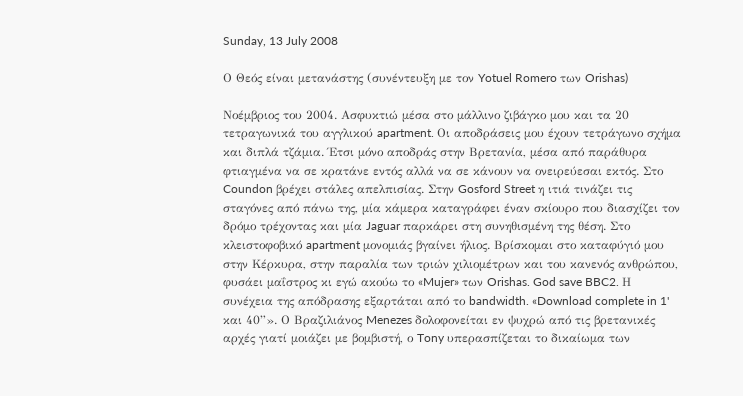Sunday, 13 July 2008

Ο Θεός είναι μετανάστης (συνέντευξη με τον Yotuel Romero των Orishas)

Νοέμβριος του 2004. Ασφυκτιώ μέσα στο μάλλινο ζιβάγκο μου και τα 20 τετραγωνικά του αγγλικού apartment. Οι αποδράσεις μου έχουν τετράγωνο σχήμα και διπλά τζάμια. Έτσι μόνο αποδράς στην Βρετανία, μέσα από παράθυρα φτιαγμένα να σε κρατάνε εντός αλλά να σε κάνουν να ονειρεύεσαι εκτός. Στο Coundon βρέχει στάλες απελπισίας. Στην Gosford Street η ιτιά τινάζει τις σταγόνες από πάνω της, μία κάμερα καταγράφει έναν σκίουρο που διασχίζει τον δρόμο τρέχοντας και μία Jaguar παρκάρει στη συνηθισμένη της θέση. Στο κλειστοφοβικό apartment μονομιάς βγαίνει ήλιος. Βρίσκομαι στο καταφύγιό μου στην Κέρκυρα, στην παραλία των τριών χιλιομέτρων και του κανενός ανθρώπου, φυσάει μαΐστρος κι εγώ ακούω το «Mujer» των Orishas. God save BBC2. Η συνέχεια της απόδρασης εξαρτάται από το bandwidth. «Download complete in 1' και 40”». Ο Βραζιλιάνος Menezes δολοφονείται εν ψυχρώ από τις βρετανικές αρχές γιατί μοιάζει με βομβιστή, ο Tony υπερασπίζεται το δικαίωμα των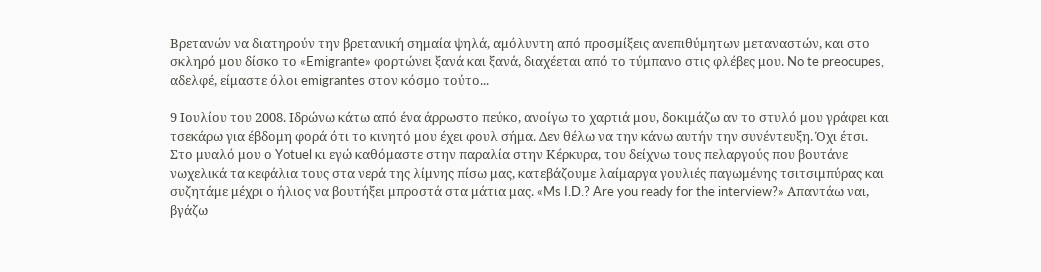Βρετανών να διατηρούν την βρετανική σημαία ψηλά, αμόλυντη από προσμίξεις ανεπιθύμητων μεταναστών, και στο σκληρό μου δίσκο το «Emigrante» φορτώνει ξανά και ξανά, διαχέεται από το τύμπανο στις φλέβες μου. No te preocupes, αδελφέ, είμαστε όλοι emigrantes στον κόσμο τούτο...

9 Ιουλίου του 2008. Ιδρώνω κάτω από ένα άρρωστο πεύκο, ανοίγω το χαρτιά μου, δοκιμάζω αν το στυλό μου γράφει και τσεκάρω για έβδομη φορά ότι το κινητό μου έχει φουλ σήμα. Δεν θέλω να την κάνω αυτήν την συνέντευξη. Όχι έτσι. Στο μυαλό μου ο Yotuel κι εγώ καθόμαστε στην παραλία στην Κέρκυρα, του δείχνω τους πελαργούς που βουτάνε νωχελικά τα κεφάλια τους στα νερά της λίμνης πίσω μας, κατεβάζουμε λαίμαργα γουλιές παγωμένης τσιτσιμπύρας και συζητάμε μέχρι ο ήλιος να βουτήξει μπροστά στα μάτια μας. «Ms I.D.? Are you ready for the interview?» Απαντάω ναι, βγάζω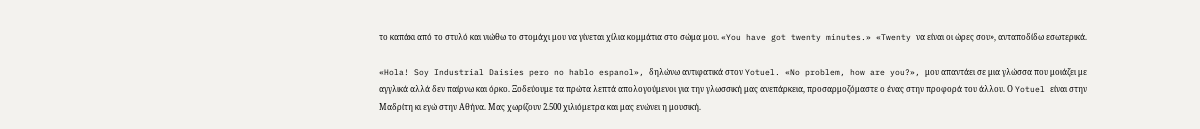το καπάκι από το στυλό και νιώθω το στομάχι μου να γίνεται χίλια κομμάτια στο σώμα μου. «You have got twenty minutes.» «Twenty να είναι οι ώρες σου», ανταποδίδω εσωτερικά.

«Hola! Soy Industrial Daisies pero no hablo espanol», δηλώνω αντιφατικά στον Yotuel. «No problem, how are you?», μου απαντάει σε μια γλώσσα που μοιάζει με αγγλικά αλλά δεν παίρνω και όρκο. Ξοδεύουμε τα πρώτα λεπτά απολογούμενοι για την γλωσσική μας ανεπάρκεια, προσαρμοζόμαστε ο ένας στην προφορά του άλλου. Ο Yotuel είναι στην Μαδρίτη κι εγώ στην Αθήνα. Μας χωρίζουν 2.500 χιλιόμετρα και μας ενώνει η μουσική.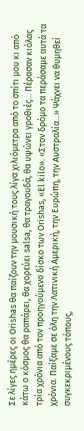Σε λίγες ημέρες οι Orishas θα παίζουν την μουσική τους λίγα χιλιόμετρα από το σπίτι μου κι από κάτω ο κόσμος θα ραπάρει, θα χορεύει salsa, θα τραγουδά, θα υψώνει γροθιές... Πέρασαν κιόλας τρία χρόνια από τον προηγούμενο δίσκο των Orishas, «El kilo». «Στον δρόμο τα περάσαμε αυτά τα χρόνια. Παίξαμε σε όλη την Λατινική Αμερική, την Ευρώπη, την Αυστραλία...» Ψάχνει να θυμηθεί συγκεκριμένους τόπους,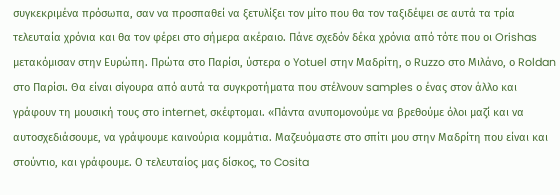συγκεκριμένα πρόσωπα, σαν να προσπαθεί να ξετυλίξει τον μίτο που θα τον ταξιδέψει σε αυτά τα τρία τελευταία χρόνια και θα τον φέρει στο σήμερα ακέραιο. Πάνε σχεδόν δέκα χρόνια από τότε που οι Orishas μετακόμισαν στην Ευρώπη. Πρώτα στο Παρίσι, ύστερα ο Yotuel στην Μαδρίτη, ο Ruzzo στο Μιλάνο, ο Roldan στο Παρίσι. Θα είναι σίγουρα από αυτά τα συγκροτήματα που στέλνουν samples ο ένας στον άλλο και γράφουν τη μουσική τους στο internet, σκέφτομαι. «Πάντα ανυπομονούμε να βρεθούμε όλοι μαζί και να αυτοσχεδιάσουμε, να γράψουμε καινούρια κομμάτια. Μαζευόμαστε στο σπίτι μου στην Μαδρίτη που είναι και στούντιο, και γράφουμε. Ο τελευταίος μας δίσκος, το Cosita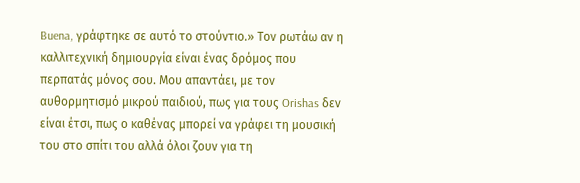Buena, γράφτηκε σε αυτό το στούντιο.» Τον ρωτάω αν η καλλιτεχνική δημιουργία είναι ένας δρόμος που περπατάς μόνος σου. Μου απαντάει, με τον αυθορμητισμό μικρού παιδιού, πως για τους Orishas δεν είναι έτσι, πως ο καθένας μπορεί να γράφει τη μουσική του στο σπίτι του αλλά όλοι ζουν για τη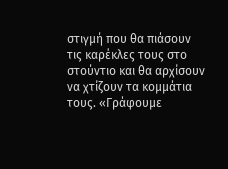στιγμή που θα πιάσουν τις καρέκλες τους στο στούντιο και θα αρχίσουν να χτίζουν τα κομμάτια τους. «Γράφουμε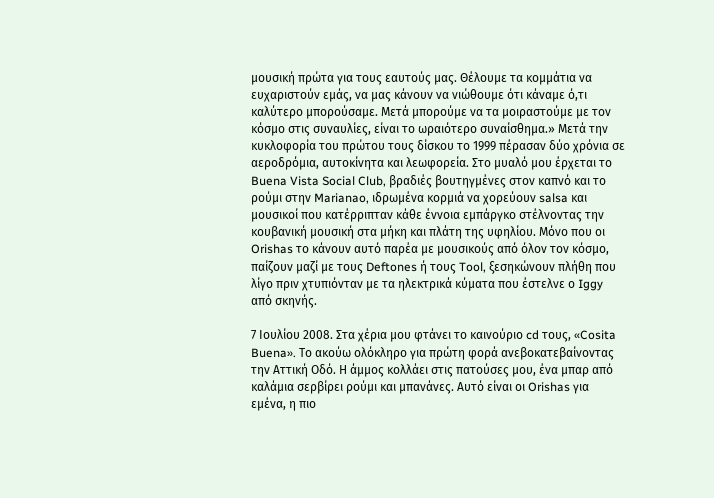μουσική πρώτα για τους εαυτούς μας. Θέλουμε τα κομμάτια να ευχαριστούν εμάς, να μας κάνουν να νιώθουμε ότι κάναμε ό,τι καλύτερο μπορούσαμε. Μετά μπορούμε να τα μοιραστούμε με τον κόσμο στις συναυλίες, είναι το ωραιότερο συναίσθημα.» Μετά την κυκλοφορία του πρώτου τους δίσκου το 1999 πέρασαν δύο χρόνια σε αεροδρόμια, αυτοκίνητα και λεωφορεία. Στο μυαλό μου έρχεται το Buena Vista Social Club, βραδιές βουτηγμένες στον καπνό και το ρούμι στην Marianao, ιδρωμένα κορμιά να χορεύουν salsa και μουσικοί που κατέρριπταν κάθε έννοια εμπάργκο στέλνοντας την κουβανική μουσική στα μήκη και πλάτη της υφηλίου. Μόνο που οι Orishas το κάνουν αυτό παρέα με μουσικούς από όλον τον κόσμο, παίζουν μαζί με τους Deftones ή τους Tool, ξεσηκώνουν πλήθη που λίγο πριν χτυπιόνταν με τα ηλεκτρικά κύματα που έστελνε ο Iggy από σκηνής.

7 Ιουλίου 2008. Στα χέρια μου φτάνει το καινούριο cd τους, «Cosita Buena». Το ακούω ολόκληρο για πρώτη φορά ανεβοκατεβαίνοντας την Αττική Οδό. Η άμμος κολλάει στις πατούσες μου, ένα μπαρ από καλάμια σερβίρει ρούμι και μπανάνες. Αυτό είναι οι Orishas για εμένα, η πιο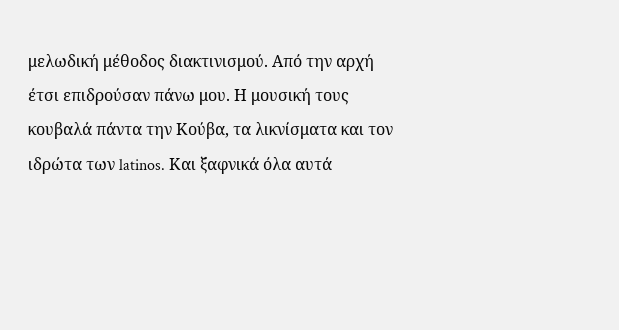μελωδική μέθοδος διακτινισμού. Από την αρχή έτσι επιδρούσαν πάνω μου. Η μουσική τους κουβαλά πάντα την Κούβα, τα λικνίσματα και τον ιδρώτα των latinos. Και ξαφνικά όλα αυτά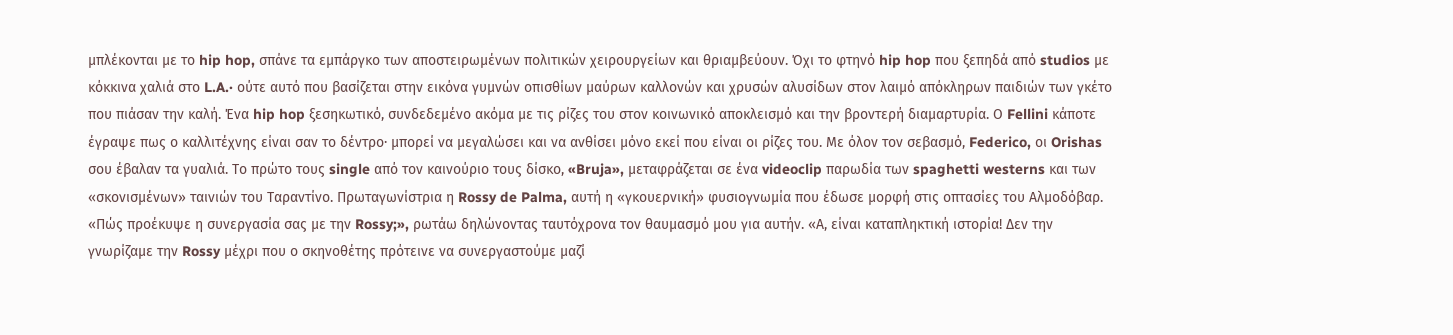μπλέκονται με το hip hop, σπάνε τα εμπάργκο των αποστειρωμένων πολιτικών χειρουργείων και θριαμβεύουν. Όχι το φτηνό hip hop που ξεπηδά από studios με κόκκινα χαλιά στο L.A.· ούτε αυτό που βασίζεται στην εικόνα γυμνών οπισθίων μαύρων καλλονών και χρυσών αλυσίδων στον λαιμό απόκληρων παιδιών των γκέτο που πιάσαν την καλή. Ένα hip hop ξεσηκωτικό, συνδεδεμένο ακόμα με τις ρίζες του στον κοινωνικό αποκλεισμό και την βροντερή διαμαρτυρία. Ο Fellini κάποτε έγραψε πως ο καλλιτέχνης είναι σαν το δέντρο· μπορεί να μεγαλώσει και να ανθίσει μόνο εκεί που είναι οι ρίζες του. Με όλον τον σεβασμό, Federico, οι Orishas σου έβαλαν τα γυαλιά. Το πρώτο τους single από τον καινούριο τους δίσκο, «Bruja», μεταφράζεται σε ένα videoclip παρωδία των spaghetti westerns και των «σκονισμένων» ταινιών του Ταραντίνο. Πρωταγωνίστρια η Rossy de Palma, αυτή η «γκουερνική» φυσιογνωμία που έδωσε μορφή στις οπτασίες του Αλμοδόβαρ. «Πώς προέκυψε η συνεργασία σας με την Rossy;», ρωτάω δηλώνοντας ταυτόχρονα τον θαυμασμό μου για αυτήν. «Α, είναι καταπληκτική ιστορία! Δεν την γνωρίζαμε την Rossy μέχρι που ο σκηνοθέτης πρότεινε να συνεργαστούμε μαζί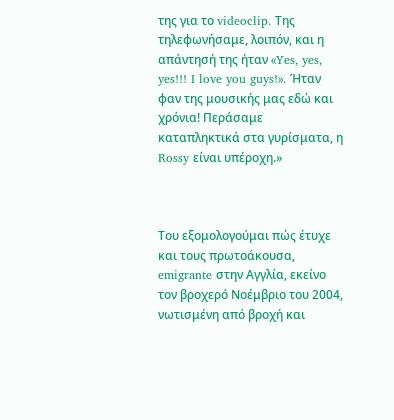της για το videoclip. Της τηλεφωνήσαμε, λοιπόν, και η απάντησή της ήταν «Yes, yes, yes!!! I love you guys!». Ήταν φαν της μουσικής μας εδώ και χρόνια! Περάσαμε καταπληκτικά στα γυρίσματα, η Rossy είναι υπέροχη.»



Του εξομολογούμαι πώς έτυχε και τους πρωτοάκουσα, emigrante στην Αγγλία, εκείνο τον βροχερό Νοέμβριο του 2004, νωτισμένη από βροχή και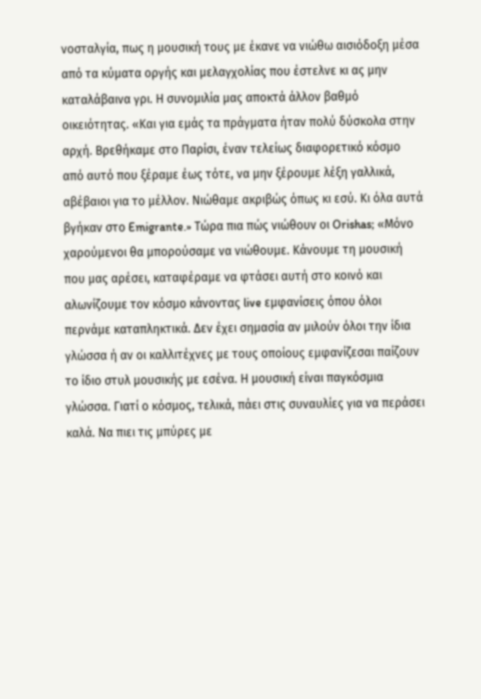νοσταλγία, πως η μουσική τους με έκανε να νιώθω αισιόδοξη μέσα από τα κύματα οργής και μελαγχολίας που έστελνε κι ας μην καταλάβαινα γρι. Η συνομιλία μας αποκτά άλλον βαθμό οικειότητας. «Και για εμάς τα πράγματα ήταν πολύ δύσκολα στην αρχή. Βρεθήκαμε στο Παρίσι, έναν τελείως διαφορετικό κόσμο από αυτό που ξέραμε έως τότε, να μην ξέρουμε λέξη γαλλικά, αβέβαιοι για το μέλλον. Νιώθαμε ακριβώς όπως κι εσύ. Κι όλα αυτά βγήκαν στο Emigrante.» Τώρα πια πώς νιώθουν οι Orishas; «Μόνο χαρούμενοι θα μπορούσαμε να νιώθουμε. Κάνουμε τη μουσική που μας αρέσει, καταφέραμε να φτάσει αυτή στο κοινό και αλωνίζουμε τον κόσμο κάνοντας live εμφανίσεις όπου όλοι περνάμε καταπληκτικά. Δεν έχει σημασία αν μιλούν όλοι την ίδια γλώσσα ή αν οι καλλιτέχνες με τους οποίους εμφανίζεσαι παίζουν το ίδιο στυλ μουσικής με εσένα. Η μουσική είναι παγκόσμια γλώσσα. Γιατί ο κόσμος, τελικά, πάει στις συναυλίες για να περάσει καλά. Να πιει τις μπύρες με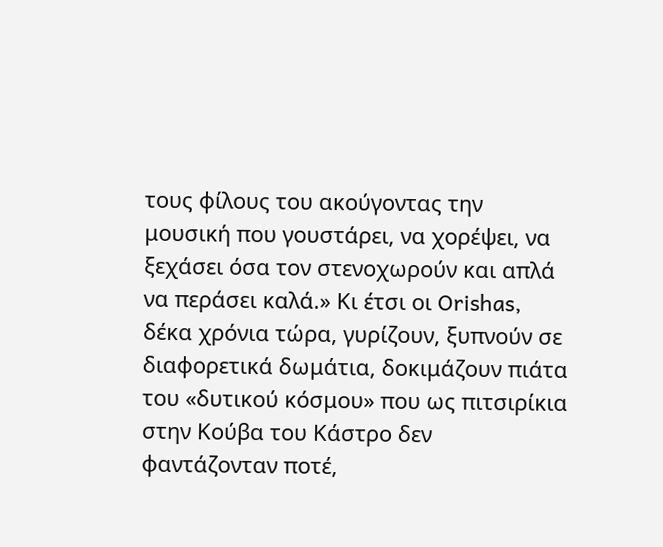τους φίλους του ακούγοντας την μουσική που γουστάρει, να χορέψει, να ξεχάσει όσα τον στενοχωρούν και απλά να περάσει καλά.» Κι έτσι οι Orishas, δέκα χρόνια τώρα, γυρίζουν, ξυπνούν σε διαφορετικά δωμάτια, δοκιμάζουν πιάτα του «δυτικού κόσμου» που ως πιτσιρίκια στην Κούβα του Κάστρο δεν φαντάζονταν ποτέ,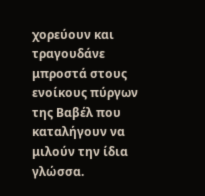χορεύουν και τραγουδάνε μπροστά στους ενοίκους πύργων της Βαβέλ που καταλήγουν να μιλούν την ίδια γλώσσα.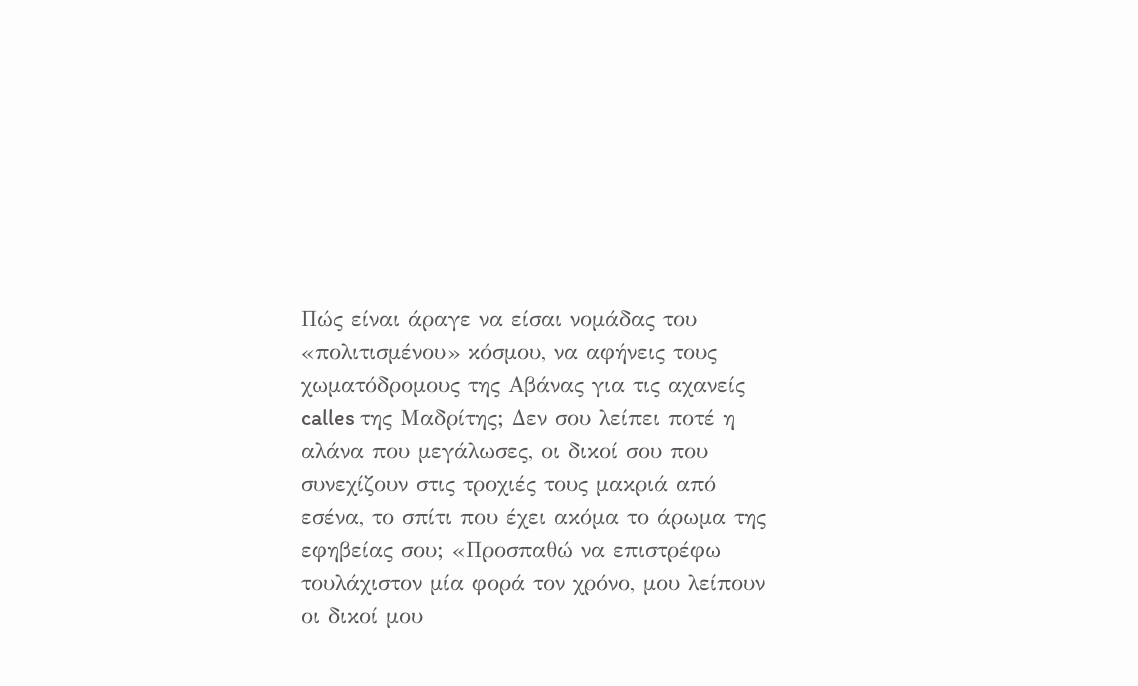Πώς είναι άραγε να είσαι νομάδας του «πολιτισμένου» κόσμου, να αφήνεις τους χωματόδρομους της Αβάνας για τις αχανείς calles της Μαδρίτης; Δεν σου λείπει ποτέ η αλάνα που μεγάλωσες, οι δικοί σου που συνεχίζουν στις τροχιές τους μακριά από εσένα, το σπίτι που έχει ακόμα το άρωμα της εφηβείας σου; «Προσπαθώ να επιστρέφω τουλάχιστον μία φορά τον χρόνο, μου λείπουν οι δικοί μου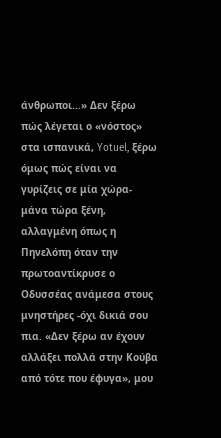άνθρωποι...» Δεν ξέρω πώς λέγεται ο «νόστος» στα ισπανικά, Yotuel, ξέρω όμως πώς είναι να γυρίζεις σε μία χώρα-μάνα τώρα ξένη, αλλαγμένη όπως η Πηνελόπη όταν την πρωτοαντίκρυσε ο Οδυσσέας ανάμεσα στους μνηστήρες -όχι δικιά σου πια. «Δεν ξέρω αν έχουν αλλάξει πολλά στην Κούβα από τότε που έφυγα», μου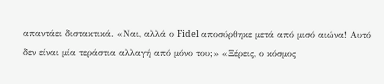απαντάει διστακτικά. «Ναι, αλλά ο Fidel αποσύρθηκε μετά από μισό αιώνα! Αυτό δεν είναι μία τεράστια αλλαγή από μόνο του;» «Ξέρεις, ο κόσμος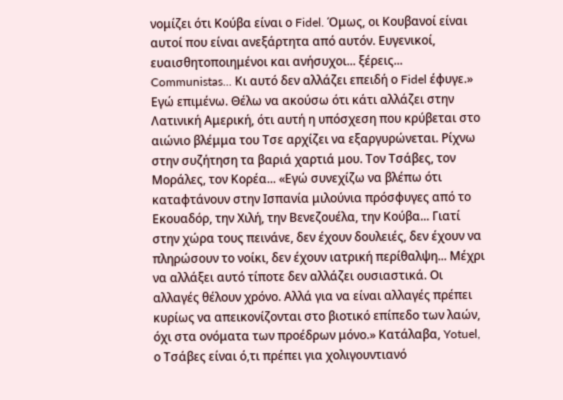νομίζει ότι Κούβα είναι ο Fidel. Όμως, οι Κουβανοί είναι αυτοί που είναι ανεξάρτητα από αυτόν. Ευγενικοί, ευαισθητοποιημένοι και ανήσυχοι... ξέρεις... Communistas... Κι αυτό δεν αλλάζει επειδή ο Fidel έφυγε.» Εγώ επιμένω. Θέλω να ακούσω ότι κάτι αλλάζει στην Λατινική Αμερική, ότι αυτή η υπόσχεση που κρύβεται στο αιώνιο βλέμμα του Τσε αρχίζει να εξαργυρώνεται. Ρίχνω στην συζήτηση τα βαριά χαρτιά μου. Τον Τσάβες, τον Μοράλες, τον Κορέα... «Εγώ συνεχίζω να βλέπω ότι καταφτάνουν στην Ισπανία μιλούνια πρόσφυγες από το Εκουαδόρ, την Χιλή, την Βενεζουέλα, την Κούβα... Γιατί στην χώρα τους πεινάνε, δεν έχουν δουλειές, δεν έχουν να πληρώσουν το νοίκι, δεν έχουν ιατρική περίθαλψη... Μέχρι να αλλάξει αυτό τίποτε δεν αλλάζει ουσιαστικά. Οι αλλαγές θέλουν χρόνο. Αλλά για να είναι αλλαγές πρέπει κυρίως να απεικονίζονται στο βιοτικό επίπεδο των λαών, όχι στα ονόματα των προέδρων μόνο.» Κατάλαβα, Yotuel, ο Τσάβες είναι ό,τι πρέπει για χολιγουντιανό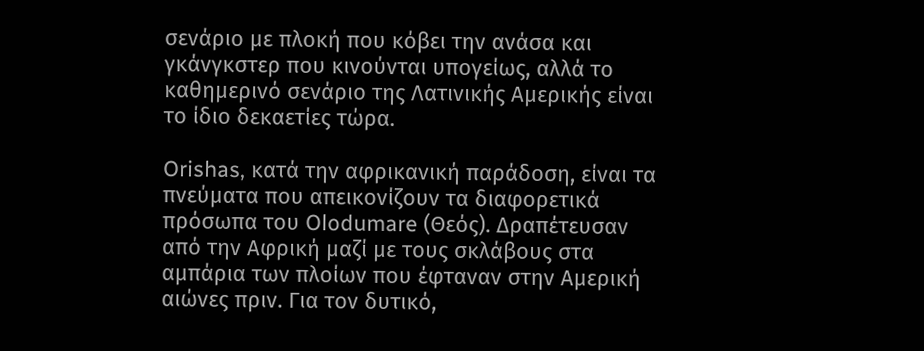σενάριο με πλοκή που κόβει την ανάσα και γκάνγκστερ που κινούνται υπογείως, αλλά το καθημερινό σενάριο της Λατινικής Αμερικής είναι το ίδιο δεκαετίες τώρα.

Orishas, κατά την αφρικανική παράδοση, είναι τα πνεύματα που απεικονίζουν τα διαφορετικά πρόσωπα του Olodumare (Θεός). Δραπέτευσαν από την Αφρική μαζί με τους σκλάβους στα αμπάρια των πλοίων που έφταναν στην Αμερική αιώνες πριν. Για τον δυτικό,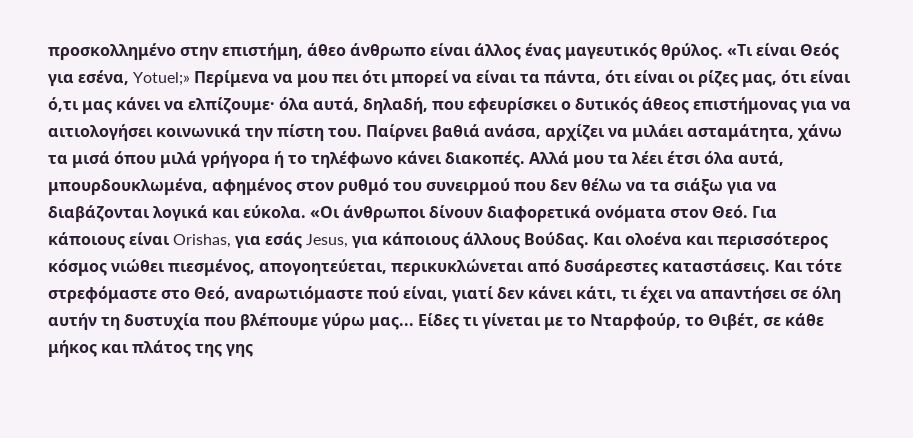προσκολλημένο στην επιστήμη, άθεο άνθρωπο είναι άλλος ένας μαγευτικός θρύλος. «Τι είναι Θεός για εσένα, Yotuel;» Περίμενα να μου πει ότι μπορεί να είναι τα πάντα, ότι είναι οι ρίζες μας, ότι είναι ό,τι μας κάνει να ελπίζουμε· όλα αυτά, δηλαδή, που εφευρίσκει ο δυτικός άθεος επιστήμονας για να αιτιολογήσει κοινωνικά την πίστη του. Παίρνει βαθιά ανάσα, αρχίζει να μιλάει ασταμάτητα, χάνω τα μισά όπου μιλά γρήγορα ή το τηλέφωνο κάνει διακοπές. Αλλά μου τα λέει έτσι όλα αυτά, μπουρδουκλωμένα, αφημένος στον ρυθμό του συνειρμού που δεν θέλω να τα σιάξω για να διαβάζονται λογικά και εύκολα. «Οι άνθρωποι δίνουν διαφορετικά ονόματα στον Θεό. Για κάποιους είναι Orishas, για εσάς Jesus, για κάποιους άλλους Βούδας. Και ολοένα και περισσότερος κόσμος νιώθει πιεσμένος, απογοητεύεται, περικυκλώνεται από δυσάρεστες καταστάσεις. Και τότε στρεφόμαστε στο Θεό, αναρωτιόμαστε πού είναι, γιατί δεν κάνει κάτι, τι έχει να απαντήσει σε όλη αυτήν τη δυστυχία που βλέπουμε γύρω μας... Είδες τι γίνεται με το Νταρφούρ, το Θιβέτ, σε κάθε μήκος και πλάτος της γης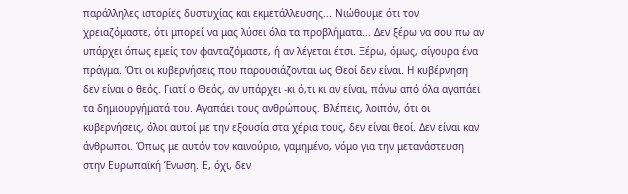παράλληλες ιστορίες δυστυχίας και εκμετάλλευσης... Νιώθουμε ότι τον χρειαζόμαστε, ότι μπορεί να μας λύσει όλα τα προβλήματα... Δεν ξέρω να σου πω αν υπάρχει όπως εμείς τον φανταζόμαστε, ή αν λέγεται έτσι. Ξέρω, όμως, σίγουρα ένα πράγμα. Ότι οι κυβερνήσεις που παρουσιάζονται ως Θεοί δεν είναι. Η κυβέρνηση δεν είναι ο θεός. Γιατί ο Θεός, αν υπάρχει -κι ό,τι κι αν είναι, πάνω από όλα αγαπάει τα δημιουργήματά του. Αγαπάει τους ανθρώπους. Βλέπεις, λοιπόν, ότι οι κυβερνήσεις, όλοι αυτοί με την εξουσία στα χέρια τους, δεν είναι θεοί. Δεν είναι καν άνθρωποι. Όπως με αυτόν τον καινούριο, γαμημένο, νόμο για την μετανάστευση στην Ευρωπαϊκή Ένωση. Ε, όχι, δεν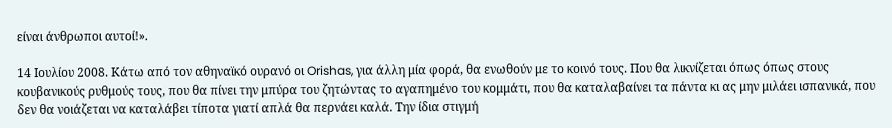είναι άνθρωποι αυτοί!».

14 Ιουλίου 2008. Κάτω από τον αθηναϊκό ουρανό οι Orishas, για άλλη μία φορά, θα ενωθούν με το κοινό τους. Που θα λικνίζεται όπως όπως στους κουβανικούς ρυθμούς τους, που θα πίνει την μπύρα του ζητώντας το αγαπημένο του κομμάτι, που θα καταλαβαίνει τα πάντα κι ας μην μιλάει ισπανικά, που δεν θα νοιάζεται να καταλάβει τίποτα γιατί απλά θα περνάει καλά. Την ίδια στιγμή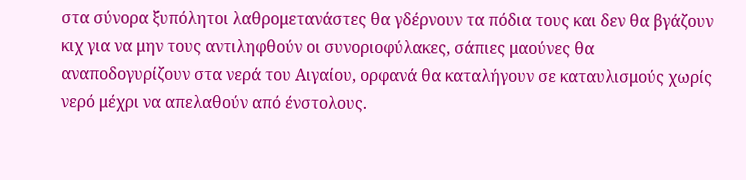στα σύνορα ξυπόλητοι λαθρομετανάστες θα γδέρνουν τα πόδια τους και δεν θα βγάζουν κιχ για να μην τους αντιληφθούν οι συνοριοφύλακες, σάπιες μαούνες θα αναποδογυρίζουν στα νερά του Αιγαίου, ορφανά θα καταλήγουν σε καταυλισμούς χωρίς νερό μέχρι να απελαθούν από ένστολους.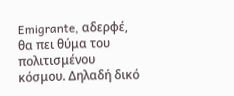Emigrante, αδερφέ, θα πει θύμα του πολιτισμένου κόσμου. Δηλαδή δικό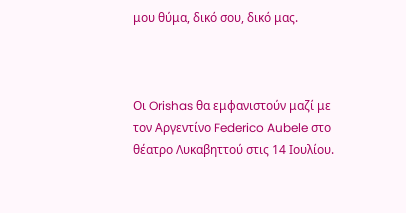μου θύμα, δικό σου, δικό μας.



Οι Orishas θα εμφανιστούν μαζί με τον Αργεντίνο Federico Aubele στο θέατρο Λυκαβηττού στις 14 Ιουλίου.